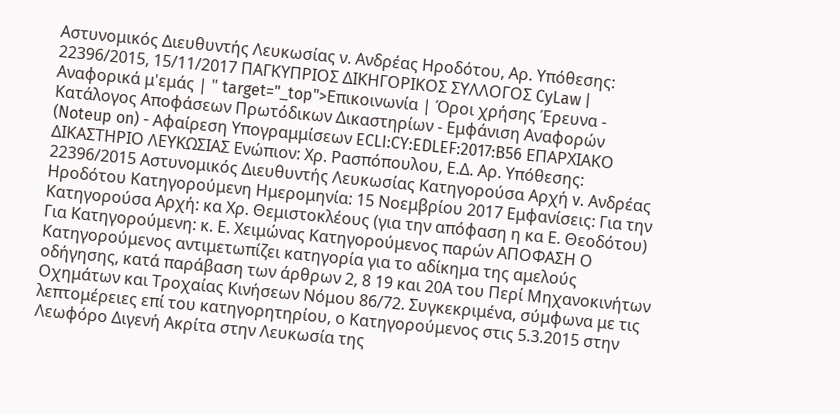Αστυνομικός Διευθυντής Λευκωσίας ν. Ανδρέας Ηροδότου, Αρ. Υπόθεσης: 22396/2015, 15/11/2017 ΠΑΓΚΥΠΡΙΟΣ ΔΙΚΗΓΟΡΙΚΟΣ ΣΥΛΛΟΓΟΣ CyLaw | Αναφορικά μ'εμάς | " target="_top">Επικοινωνία | Όροι χρήσης Έρευνα - Κατάλογος Αποφάσεων Πρωτόδικων Δικαστηρίων - Εμφάνιση Αναφορών (Noteup on) - Αφαίρεση Υπογραμμίσεων ECLI:CY:EDLEF:2017:B56 ΕΠΑΡΧΙΑΚΟ ΔΙΚΑΣΤΗΡΙΟ ΛΕΥΚΩΣΙΑΣ Ενώπιον: Χρ. Ρασπόπουλου, Ε.Δ. Αρ. Υπόθεσης: 22396/2015 Αστυνομικός Διευθυντής Λευκωσίας Κατηγορούσα Αρχή v. Ανδρέας Ηροδότου Κατηγορούμενη Ημερομηνία: 15 Νοεμβρίου 2017 Εμφανίσεις: Για την Κατηγορούσα Αρχή: κα Χρ. Θεμιστοκλέους (για την απόφαση η κα Ε. Θεοδότου) Για Κατηγορούμενη: κ. Ε. Χειμώνας Κατηγορούμενος παρών ΑΠΟΦΑΣΗ Ο Κατηγορούμενος αντιμετωπίζει κατηγορία για το αδίκημα της αμελούς οδήγησης, κατά παράβαση των άρθρων 2, 8 19 και 20Α του Περί Μηχανοκινήτων Οχημάτων και Τροχαίας Κινήσεων Νόμου 86/72. Συγκεκριμένα, σύμφωνα με τις λεπτομέρειες επί του κατηγορητηρίου, ο Κατηγορούμενος στις 5.3.2015 στην Λεωφόρο Διγενή Ακρίτα στην Λευκωσία της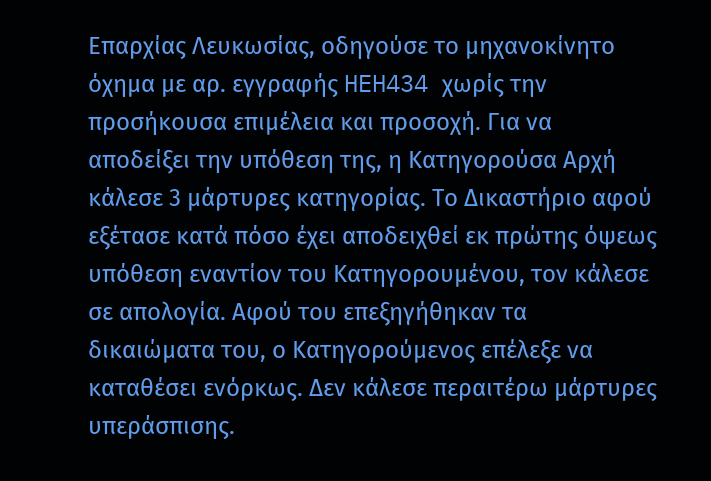Επαρχίας Λευκωσίας, οδηγούσε το μηχανοκίνητο όχημα με αρ. εγγραφής HEH434 χωρίς την προσήκουσα επιμέλεια και προσοχή. Για να αποδείξει την υπόθεση της, η Κατηγορούσα Αρχή κάλεσε 3 μάρτυρες κατηγορίας. Το Δικαστήριο αφού εξέτασε κατά πόσο έχει αποδειχθεί εκ πρώτης όψεως υπόθεση εναντίον του Κατηγορουμένου, τον κάλεσε σε απολογία. Αφού του επεξηγήθηκαν τα δικαιώματα του, ο Κατηγορούμενος επέλεξε να καταθέσει ενόρκως. Δεν κάλεσε περαιτέρω μάρτυρες υπεράσπισης.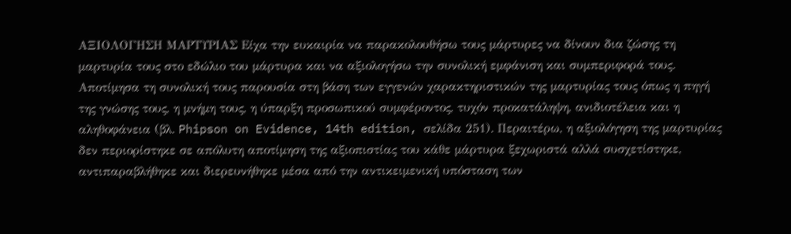ΑΞΙΟΛΟΓΗΣΗ ΜΑΡΤΥΡΙΑΣ Είχα την ευκαιρία να παρακολουθήσω τους μάρτυρες να δίνουν δια ζώσης τη μαρτυρία τους στο εδώλιο του μάρτυρα και να αξιολογήσω την συνολική εμφάνιση και συμπεριφορά τους. Αποτίμησα τη συνολική τους παρουσία στη βάση των εγγενών χαρακτηριστικών της μαρτυρίας τους όπως η πηγή της γνώσης τους, η μνήμη τους, η ύπαρξη προσωπικού συμφέροντος, τυχόν προκατάληψη, ανιδιοτέλεια και η αληθοφάνεια (βλ. Phipson on Evidence, 14th edition, σελίδα 251). Περαιτέρω, η αξιολόγηση της μαρτυρίας δεν περιορίστηκε σε απόλυτη αποτίμηση της αξιοπιστίας του κάθε μάρτυρα ξεχωριστά αλλά συσχετίστηκε, αντιπαραβλήθηκε και διερευνήθηκε μέσα από την αντικειμενική υπόσταση των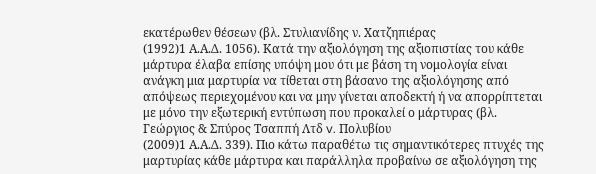εκατέρωθεν θέσεων (βλ. Στυλιανίδης ν. Χατζηπιέρας
(1992)1 Α.Α.Δ. 1056). Κατά την αξιολόγηση της αξιοπιστίας του κάθε μάρτυρα έλαβα επίσης υπόψη μου ότι με βάση τη νομολογία είναι ανάγκη μια μαρτυρία να τίθεται στη βάσανο της αξιολόγησης από απόψεως περιεχομένου και να μην γίνεται αποδεκτή ή να απορρίπτεται με μόνο την εξωτερική εντύπωση που προκαλεί ο μάρτυρας (βλ. Γεώργιος & Σπύρος Τσαππή Λτδ v. Πολυβίου
(2009)1 Α.Α.Δ. 339). Πιο κάτω παραθέτω τις σημαντικότερες πτυχές της μαρτυρίας κάθε μάρτυρα και παράλληλα προβαίνω σε αξιολόγηση της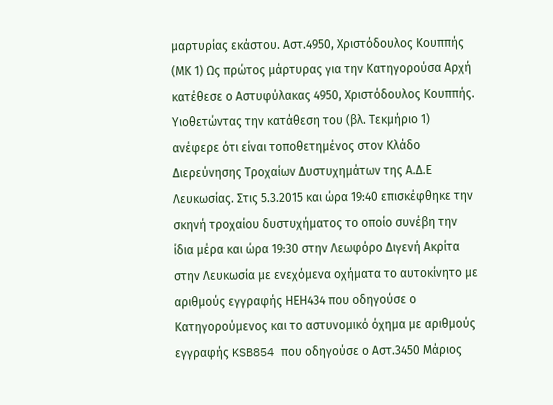μαρτυρίας εκάστου. Αστ.4950, Χριστόδουλος Κουππής (ΜΚ 1) Ως πρώτος μάρτυρας για την Κατηγορούσα Αρχή κατέθεσε ο Αστυφύλακας 4950, Χριστόδουλος Κουππής. Υιοθετώντας την κατάθεση του (βλ. Τεκμήριο 1) ανέφερε ότι είναι τοποθετημένος στον Κλάδο Διερεύνησης Τροχαίων Δυστυχημάτων της Α.Δ.Ε Λευκωσίας. Στις 5.3.2015 και ώρα 19:40 επισκέφθηκε την σκηνή τροχαίου δυστυχήματος το οποίο συνέβη την ίδια μέρα και ώρα 19:30 στην Λεωφόρο Διγενή Ακρίτα στην Λευκωσία με ενεχόμενα οχήματα το αυτοκίνητο με αριθμούς εγγραφής ΗΕΗ434 που οδηγούσε ο Κατηγορούμενος και το αστυνομικό όχημα με αριθμούς εγγραφής KSB854 που οδηγούσε ο Αστ.3450 Μάριος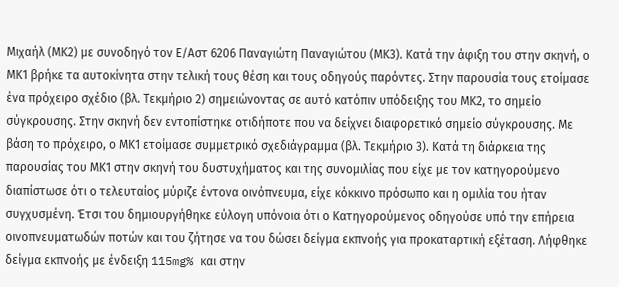Μιχαήλ (ΜΚ2) με συνοδηγό τον Ε/Αστ 6206 Παναγιώτη Παναγιώτου (ΜΚ3). Κατά την άφιξη του στην σκηνή, ο ΜΚ1 βρήκε τα αυτοκίνητα στην τελική τους θέση και τους οδηγούς παρόντες. Στην παρουσία τους ετοίμασε ένα πρόχειρο σχέδιο (βλ. Τεκμήριο 2) σημειώνοντας σε αυτό κατόπιν υπόδειξης του ΜΚ2, το σημείο σύγκρουσης. Στην σκηνή δεν εντοπίστηκε οτιδήποτε που να δείχνει διαφορετικό σημείο σύγκρουσης. Με βάση το πρόχειρο, ο ΜΚ1 ετοίμασε συμμετρικό σχεδιάγραμμα (βλ. Τεκμήριο 3). Κατά τη διάρκεια της παρουσίας του ΜΚ1 στην σκηνή του δυστυχήματος και της συνομιλίας που είχε με τον κατηγορούμενο διαπίστωσε ότι ο τελευταίος μύριζε έντονα οινόπνευμα, είχε κόκκινο πρόσωπο και η ομιλία του ήταν συγχυσμένη. Έτσι του δημιουργήθηκε εύλογη υπόνοια ότι ο Κατηγορούμενος οδηγούσε υπό την επήρεια οινοπνευματωδών ποτών και του ζήτησε να του δώσει δείγμα εκπνοής για προκαταρτική εξέταση. Λήφθηκε δείγμα εκπνοής με ένδειξη 115mg% και στην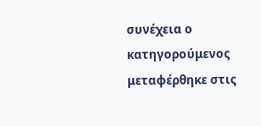συνέχεια ο κατηγορούμενος μεταφέρθηκε στις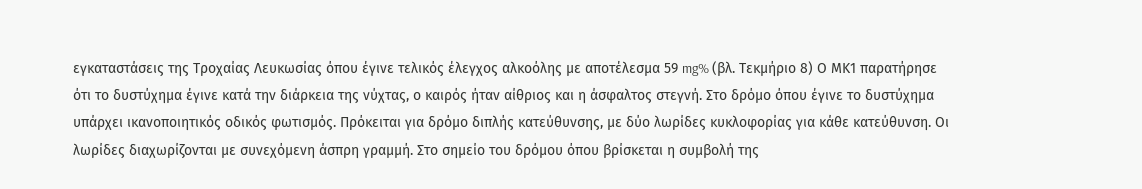εγκαταστάσεις της Τροχαίας Λευκωσίας όπου έγινε τελικός έλεγχος αλκοόλης με αποτέλεσμα 59 mg% (βλ. Τεκμήριο 8) Ο ΜΚ1 παρατήρησε ότι το δυστύχημα έγινε κατά την διάρκεια της νύχτας, ο καιρός ήταν αίθριος και η άσφαλτος στεγνή. Στο δρόμο όπου έγινε το δυστύχημα υπάρχει ικανοποιητικός οδικός φωτισμός. Πρόκειται για δρόμο διπλής κατεύθυνσης, με δύο λωρίδες κυκλοφορίας για κάθε κατεύθυνση. Οι λωρίδες διαχωρίζονται με συνεχόμενη άσπρη γραμμή. Στο σημείο του δρόμου όπου βρίσκεται η συμβολή της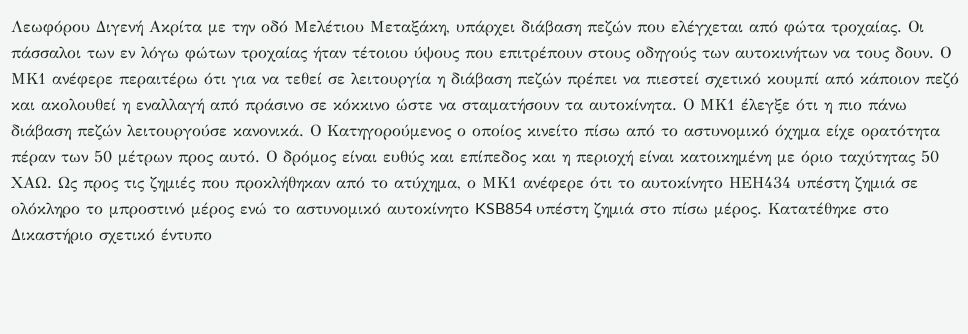Λεωφόρου Διγενή Ακρίτα με την οδό Μελέτιου Μεταξάκη, υπάρχει διάβαση πεζών που ελέγχεται από φώτα τροχαίας. Οι πάσσαλοι των εν λόγω φώτων τροχαίας ήταν τέτοιου ύψους που επιτρέπουν στους οδηγούς των αυτοκινήτων να τους δουν. Ο ΜΚ1 ανέφερε περαιτέρω ότι για να τεθεί σε λειτουργία η διάβαση πεζών πρέπει να πιεστεί σχετικό κουμπί από κάποιον πεζό και ακολουθεί η εναλλαγή από πράσινο σε κόκκινο ώστε να σταματήσουν τα αυτοκίνητα. Ο ΜΚ1 έλεγξε ότι η πιο πάνω διάβαση πεζών λειτουργούσε κανονικά. Ο Κατηγορούμενος ο οποίος κινείτο πίσω από το αστυνομικό όχημα είχε ορατότητα πέραν των 50 μέτρων προς αυτό. Ο δρόμος είναι ευθύς και επίπεδος και η περιοχή είναι κατοικημένη με όριο ταχύτητας 50 ΧΑΩ. Ως προς τις ζημιές που προκλήθηκαν από το ατύχημα, ο ΜΚ1 ανέφερε ότι το αυτοκίνητο ΗΕΗ434 υπέστη ζημιά σε ολόκληρο το μπροστινό μέρος ενώ το αστυνομικό αυτοκίνητο KSB854 υπέστη ζημιά στο πίσω μέρος. Κατατέθηκε στο Δικαστήριο σχετικό έντυπο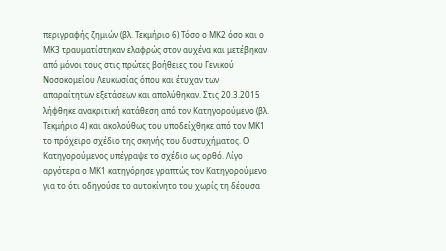περιγραφής ζημιών (βλ. Τεκμήριο 6) Τόσο ο ΜΚ2 όσο και ο ΜΚ3 τραυματίστηκαν ελαφρώς στον αυχένα και μετέβηκαν από μόνοι τους στις πρώτες βοήθειες του Γενικού Νοσοκομείου Λευκωσίας όπου και έτυχαν των απαραίτητων εξετάσεων και απολύθηκαν. Στις 20.3.2015 λήφθηκε ανακριτική κατάθεση από τον Κατηγορούμενο (βλ. Τεκμήριο 4) και ακολούθως του υποδείχθηκε από τον ΜΚ1 το πρόχειρο σχέδιο της σκηνής του δυστυχήματος. Ο Κατηγορούμενος υπέγραψε το σχέδιο ως ορθό. Λίγο αργότερα ο ΜΚ1 κατηγόρησε γραπτώς τον Κατηγορούμενο για το ότι οδηγούσε το αυτοκίνητο του χωρίς τη δέουσα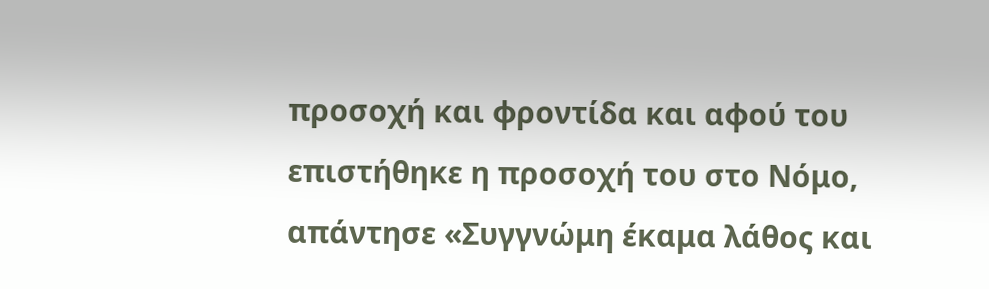προσοχή και φροντίδα και αφού του επιστήθηκε η προσοχή του στο Νόμο, απάντησε «Συγγνώμη έκαμα λάθος και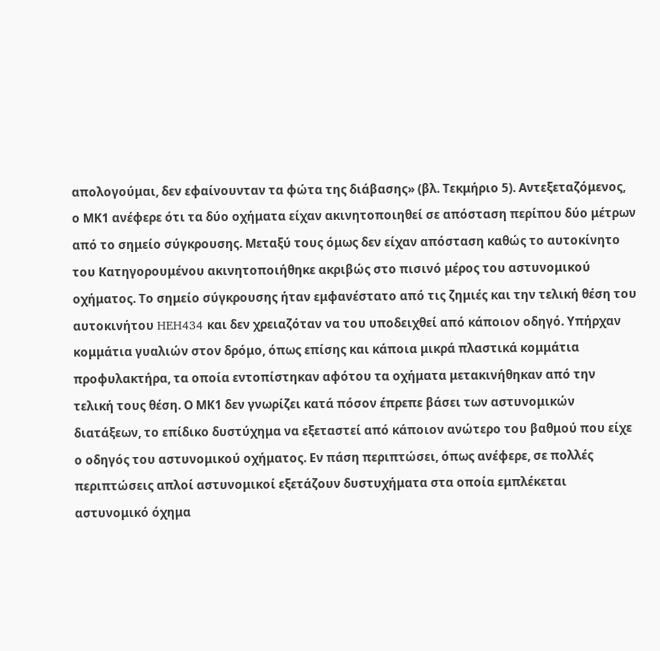απολογούμαι, δεν εφαίνουνταν τα φώτα της διάβασης» (βλ. Τεκμήριο 5). Αντεξεταζόμενος, ο ΜΚ1 ανέφερε ότι τα δύο οχήματα είχαν ακινητοποιηθεί σε απόσταση περίπου δύο μέτρων από το σημείο σύγκρουσης. Μεταξύ τους όμως δεν είχαν απόσταση καθώς το αυτοκίνητο του Κατηγορουμένου ακινητοποιήθηκε ακριβώς στο πισινό μέρος του αστυνομικού οχήματος. Το σημείο σύγκρουσης ήταν εμφανέστατο από τις ζημιές και την τελική θέση του αυτοκινήτου HEH434 και δεν χρειαζόταν να του υποδειχθεί από κάποιον οδηγό. Υπήρχαν κομμάτια γυαλιών στον δρόμο, όπως επίσης και κάποια μικρά πλαστικά κομμάτια προφυλακτήρα, τα οποία εντοπίστηκαν αφότου τα οχήματα μετακινήθηκαν από την τελική τους θέση. Ο ΜΚ1 δεν γνωρίζει κατά πόσον έπρεπε βάσει των αστυνομικών διατάξεων, το επίδικο δυστύχημα να εξεταστεί από κάποιον ανώτερο του βαθμού που είχε ο οδηγός του αστυνομικού οχήματος. Εν πάση περιπτώσει, όπως ανέφερε, σε πολλές περιπτώσεις απλοί αστυνομικοί εξετάζουν δυστυχήματα στα οποία εμπλέκεται αστυνομικό όχημα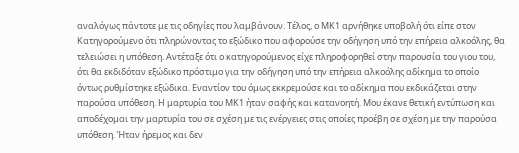αναλόγως πάντοτε με τις οδηγίες που λαμβάνουν. Τέλος, ο ΜΚ1 αρνήθηκε υποβολή ότι είπε στον Κατηγορούμενο ότι πληρώνοντας το εξώδικο που αφορούσε την οδήγηση υπό την επήρεια αλκοόλης, θα τελειώσει η υπόθεση. Αντέταξε ότι ο κατηγορούμενος είχε πληροφορηθεί στην παρουσία του γιου του, ότι θα εκδιδόταν εξώδικο πρόστιμο για την οδήγηση υπό την επήρεια αλκοόλης αδίκημα το οποίο όντως ρυθμίστηκε εξώδικα. Εναντίον του όμως εκκρεμούσε και το αδίκημα που εκδικάζεται στην παρούσα υπόθεση. Η μαρτυρία του ΜΚ1 ήταν σαφής και κατανοητή. Μου έκανε θετική εντύπωση και αποδέχομαι την μαρτυρία του σε σχέση με τις ενέργειες στις οποίες προέβη σε σχέση με την παρούσα υπόθεση. Ήταν ήρεμος και δεν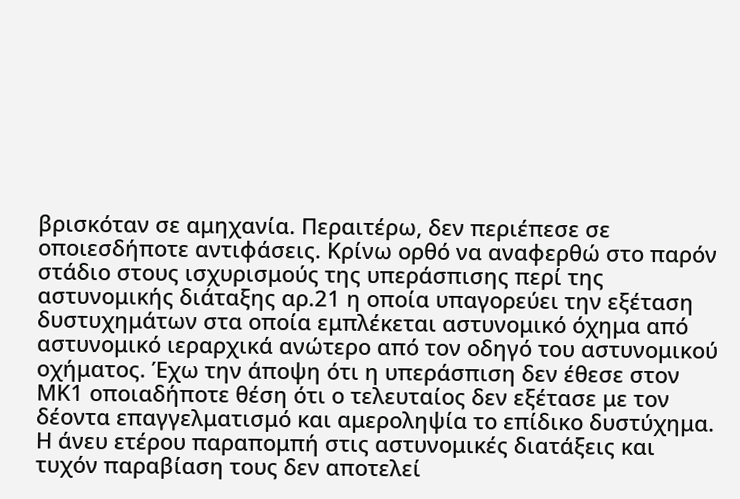βρισκόταν σε αμηχανία. Περαιτέρω, δεν περιέπεσε σε οποιεσδήποτε αντιφάσεις. Κρίνω ορθό να αναφερθώ στο παρόν στάδιο στους ισχυρισμούς της υπεράσπισης περί της αστυνομικής διάταξης αρ.21 η οποία υπαγορεύει την εξέταση δυστυχημάτων στα οποία εμπλέκεται αστυνομικό όχημα από αστυνομικό ιεραρχικά ανώτερο από τον οδηγό του αστυνομικού οχήματος. Έχω την άποψη ότι η υπεράσπιση δεν έθεσε στον ΜΚ1 οποιαδήποτε θέση ότι ο τελευταίος δεν εξέτασε με τον δέοντα επαγγελματισμό και αμεροληψία το επίδικο δυστύχημα. Η άνευ ετέρου παραπομπή στις αστυνομικές διατάξεις και τυχόν παραβίαση τους δεν αποτελεί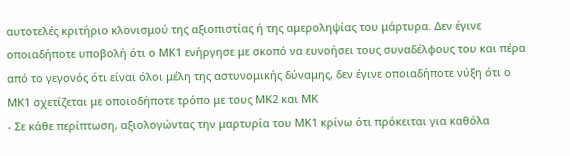αυτοτελές κριτήριο κλονισμού της αξιοπιστίας ή της αμεροληψίας του μάρτυρα. Δεν έγινε οποιαδήποτε υποβολή ότι ο ΜΚ1 ενήργησε με σκοπό να ευνοήσει τους συναδέλφους του και πέρα από το γεγονός ότι είναι όλοι μέλη της αστυνομικής δύναμης, δεν έγινε οποιαδήποτε νύξη ότι ο ΜΚ1 σχετίζεται με οποιοδήποτε τρόπο με τους ΜΚ2 και ΜΚ
- Σε κάθε περίπτωση, αξιολογώντας την μαρτυρία του ΜΚ1 κρίνω ότι πρόκειται για καθόλα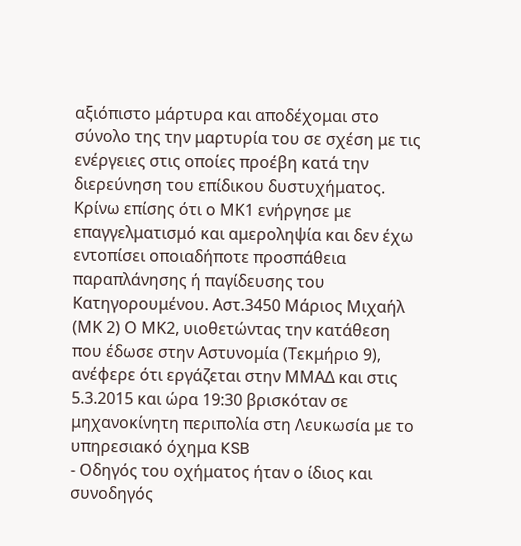αξιόπιστο μάρτυρα και αποδέχομαι στο σύνολο της την μαρτυρία του σε σχέση με τις ενέργειες στις οποίες προέβη κατά την διερεύνηση του επίδικου δυστυχήματος. Κρίνω επίσης ότι ο ΜΚ1 ενήργησε με επαγγελματισμό και αμεροληψία και δεν έχω εντοπίσει οποιαδήποτε προσπάθεια παραπλάνησης ή παγίδευσης του Κατηγορουμένου. Αστ.3450 Μάριος Μιχαήλ (ΜΚ 2) Ο ΜΚ2, υιοθετώντας την κατάθεση που έδωσε στην Αστυνομία (Τεκμήριο 9), ανέφερε ότι εργάζεται στην ΜΜΑΔ και στις 5.3.2015 και ώρα 19:30 βρισκόταν σε μηχανοκίνητη περιπολία στη Λευκωσία με το υπηρεσιακό όχημα KSB
- Οδηγός του οχήματος ήταν ο ίδιος και συνοδηγός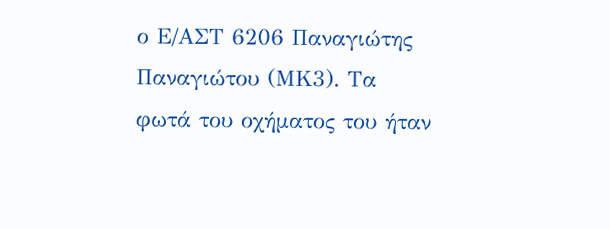ο Ε/ΑΣΤ 6206 Παναγιώτης Παναγιώτου (ΜΚ3). Τα φωτά του οχήματος του ήταν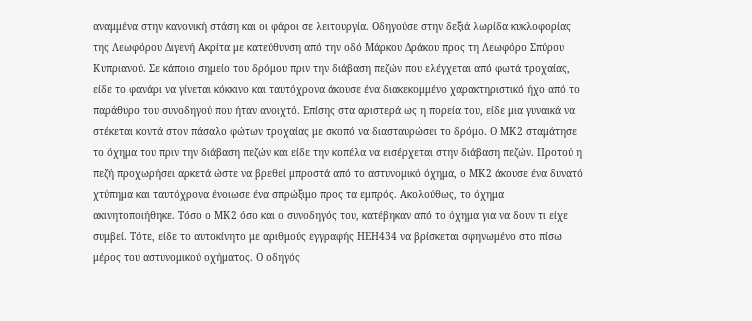αναμμένα στην κανονική στάση και οι φάροι σε λειτουργία. Οδηγούσε στην δεξιά λωρίδα κυκλοφορίας της Λεωφόρου Διγενή Ακρίτα με κατεύθυνση από την οδό Μάρκου Δράκου προς τη Λεωφόρο Σπύρου Κυπριανού. Σε κάποιο σημείο του δρόμου πριν την διάβαση πεζών που ελέγχεται από φωτά τροχαίας, είδε το φανάρι να γίνεται κόκκινο και ταυτόχρονα άκουσε ένα διακεκομμένο χαρακτηριστικό ήχο από το παράθυρο του συνοδηγού που ήταν ανοιχτό. Επίσης στα αριστερά ως η πορεία του, είδε μια γυναικά να στέκεται κοντά στον πάσαλο φώτων τροχαίας με σκοπό να διασταυρώσει το δρόμο. Ο ΜΚ2 σταμάτησε το όχημα του πριν την διάβαση πεζών και είδε την κοπέλα να εισέρχεται στην διάβαση πεζών. Προτού η πεζή προχωρήσει αρκετά ώστε να βρεθεί μπροστά από το αστυνομικό όχημα, ο ΜΚ2 άκουσε ένα δυνατό χτύπημα και ταυτόχρονα ένοιωσε ένα σπρώξιμο προς τα εμπρός. Ακολούθως, το όχημα ακινητοποιήθηκε. Τόσο ο ΜΚ2 όσο και ο συνοδηγός του, κατέβηκαν από το όχημα για να δουν τι είχε συμβεί. Τότε, είδε το αυτοκίνητο με αριθμούς εγγραφής ΗΕΗ434 να βρίσκεται σφηνωμένο στο πίσω μέρος του αστυνομικού οχήματος. Ο οδηγός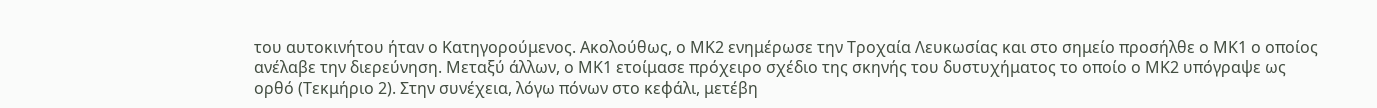του αυτοκινήτου ήταν ο Κατηγορούμενος. Ακολούθως, ο ΜΚ2 ενημέρωσε την Τροχαία Λευκωσίας και στο σημείο προσήλθε ο ΜΚ1 ο οποίος ανέλαβε την διερεύνηση. Μεταξύ άλλων, ο ΜΚ1 ετοίμασε πρόχειρο σχέδιο της σκηνής του δυστυχήματος το οποίο ο ΜΚ2 υπόγραψε ως ορθό (Τεκμήριο 2). Στην συνέχεια, λόγω πόνων στο κεφάλι, μετέβη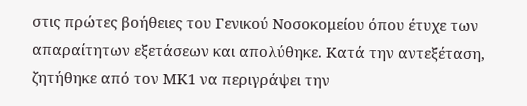στις πρώτες βοήθειες του Γενικού Νοσοκομείου όπου έτυχε των απαραίτητων εξετάσεων και απολύθηκε. Κατά την αντεξέταση, ζητήθηκε από τον ΜΚ1 να περιγράψει την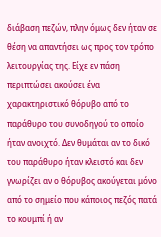διάβαση πεζών, πλην όμως δεν ήταν σε θέση να απαντήσει ως προς τον τρόπο λειτουργίας της. Είχε εν πάση περιπτώσει ακούσει ένα χαρακτηριστικό θόρυβο από το παράθυρο του συνοδηγού το οποίο ήταν ανοιχτό. Δεν θυμάται αν το δικό του παράθυρο ήταν κλειστό και δεν γνωρίζει αν ο θόρυβος ακούγεται μόνο από το σημείο που κάποιος πεζός πατά το κουμπί ή αν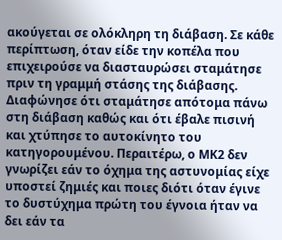ακούγεται σε ολόκληρη τη διάβαση. Σε κάθε περίπτωση, όταν είδε την κοπέλα που επιχειρούσε να διασταυρώσει σταμάτησε πριν τη γραμμή στάσης της διάβασης. Διαφώνησε ότι σταμάτησε απότομα πάνω στη διάβαση καθώς και ότι έβαλε πισινή και χτύπησε το αυτοκίνητο του κατηγορουμένου. Περαιτέρω, ο ΜΚ2 δεν γνωρίζει εάν το όχημα της αστυνομίας είχε υποστεί ζημιές και ποιες διότι όταν έγινε το δυστύχημα πρώτη του έγνοια ήταν να δει εάν τα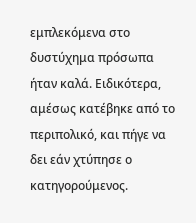εμπλεκόμενα στο δυστύχημα πρόσωπα ήταν καλά. Ειδικότερα, αμέσως κατέβηκε από το περιπολικό, και πήγε να δει εάν χτύπησε ο κατηγορούμενος.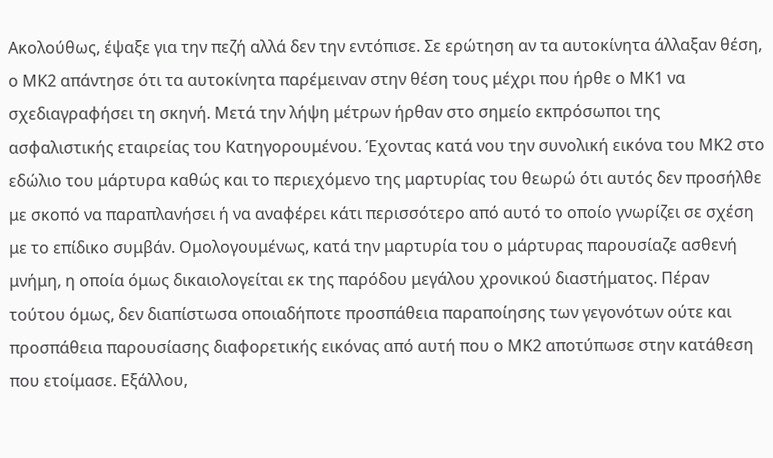Ακολούθως, έψαξε για την πεζή αλλά δεν την εντόπισε. Σε ερώτηση αν τα αυτοκίνητα άλλαξαν θέση, ο ΜΚ2 απάντησε ότι τα αυτοκίνητα παρέμειναν στην θέση τους μέχρι που ήρθε ο ΜΚ1 να σχεδιαγραφήσει τη σκηνή. Μετά την λήψη μέτρων ήρθαν στο σημείο εκπρόσωποι της ασφαλιστικής εταιρείας του Κατηγορουμένου. Έχοντας κατά νου την συνολική εικόνα του ΜΚ2 στο εδώλιο του μάρτυρα καθώς και το περιεχόμενο της μαρτυρίας του θεωρώ ότι αυτός δεν προσήλθε με σκοπό να παραπλανήσει ή να αναφέρει κάτι περισσότερο από αυτό το οποίο γνωρίζει σε σχέση με το επίδικο συμβάν. Ομολογουμένως, κατά την μαρτυρία του ο μάρτυρας παρουσίαζε ασθενή μνήμη, η οποία όμως δικαιολογείται εκ της παρόδου μεγάλου χρονικού διαστήματος. Πέραν τούτου όμως, δεν διαπίστωσα οποιαδήποτε προσπάθεια παραποίησης των γεγονότων ούτε και προσπάθεια παρουσίασης διαφορετικής εικόνας από αυτή που ο ΜΚ2 αποτύπωσε στην κατάθεση που ετοίμασε. Εξάλλου,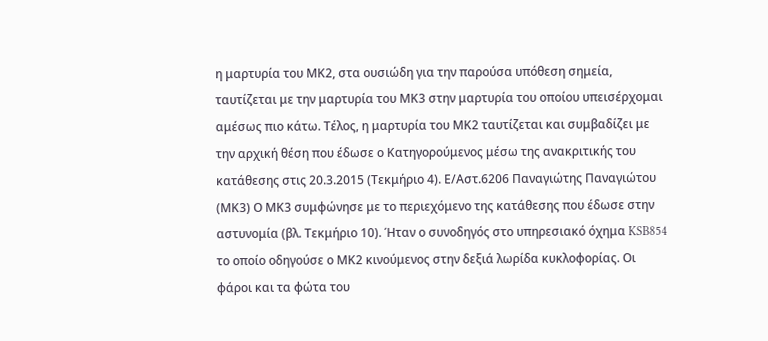η μαρτυρία του ΜΚ2, στα ουσιώδη για την παρούσα υπόθεση σημεία, ταυτίζεται με την μαρτυρία του ΜΚ3 στην μαρτυρία του οποίου υπεισέρχομαι αμέσως πιο κάτω. Τέλος, η μαρτυρία του ΜΚ2 ταυτίζεται και συμβαδίζει με την αρχική θέση που έδωσε ο Κατηγορούμενος μέσω της ανακριτικής του κατάθεσης στις 20.3.2015 (Τεκμήριο 4). Ε/Αστ.6206 Παναγιώτης Παναγιώτου (ΜΚ3) Ο ΜΚ3 συμφώνησε με το περιεχόμενο της κατάθεσης που έδωσε στην αστυνομία (βλ. Τεκμήριο 10). Ήταν ο συνοδηγός στο υπηρεσιακό όχημα KSB854 το οποίο οδηγούσε ο ΜΚ2 κινούμενος στην δεξιά λωρίδα κυκλοφορίας. Οι φάροι και τα φώτα του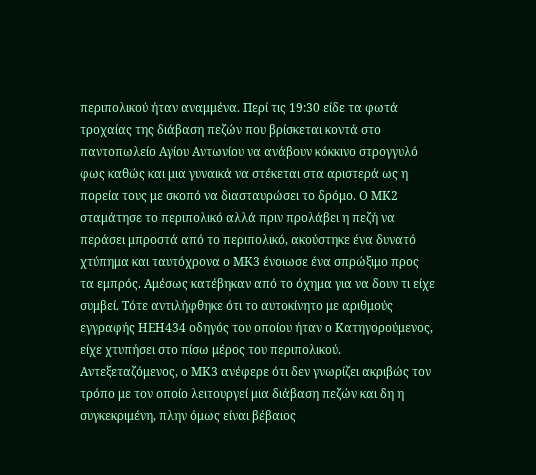περιπολικού ήταν αναμμένα. Περί τις 19:30 είδε τα φωτά τροχαίας της διάβαση πεζών που βρίσκεται κοντά στο παντοπωλείο Αγίου Αντωνίου να ανάβουν κόκκινο στρογγυλό φως καθώς και μια γυναικά να στέκεται στα αριστερά ως η πορεία τους με σκοπό να διασταυρώσει το δρόμο. Ο ΜΚ2 σταμάτησε το περιπολικό αλλά πριν προλάβει η πεζή να περάσει μπροστά από το περιπολικό, ακούστηκε ένα δυνατό χτύπημα και ταυτόχρονα ο ΜΚ3 ένοιωσε ένα σπρώξιμο προς τα εμπρός. Αμέσως κατέβηκαν από το όχημα για να δουν τι είχε συμβεί. Τότε αντιλήφθηκε ότι το αυτοκίνητο με αριθμούς εγγραφής ΗΕΗ434 οδηγός του οποίου ήταν ο Κατηγορούμενος, είχε χτυπήσει στο πίσω μέρος του περιπολικού. Αντεξεταζόμενος, ο ΜΚ3 ανέφερε ότι δεν γνωρίζει ακριβώς τον τρόπο με τον οποίο λειτουργεί μια διάβαση πεζών και δη η συγκεκριμένη, πλην όμως είναι βέβαιος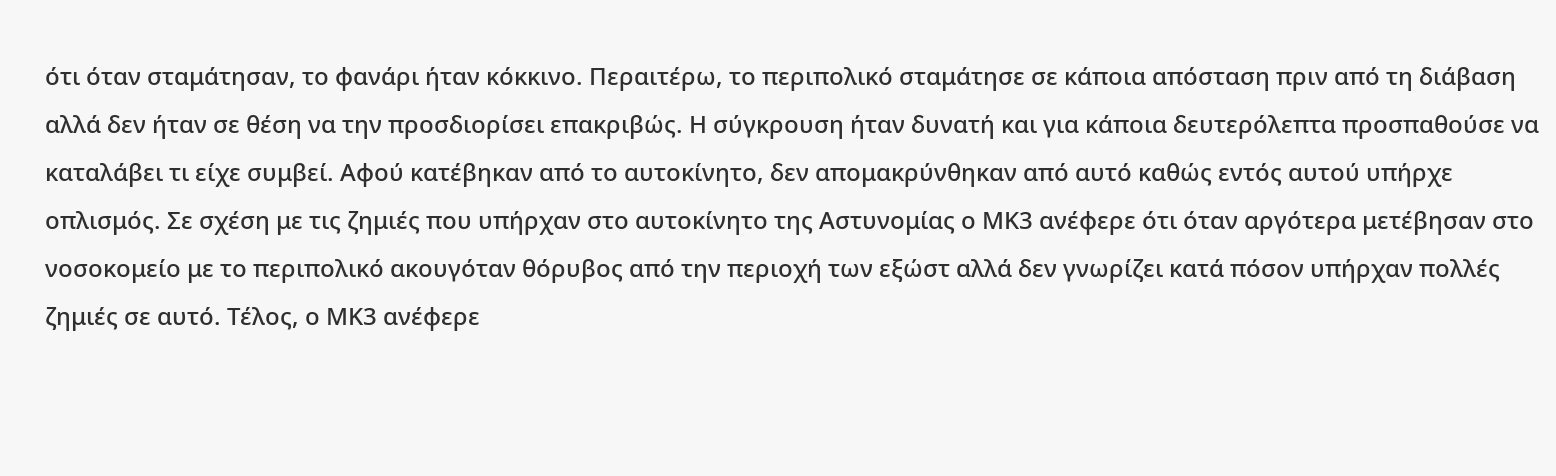ότι όταν σταμάτησαν, το φανάρι ήταν κόκκινο. Περαιτέρω, το περιπολικό σταμάτησε σε κάποια απόσταση πριν από τη διάβαση αλλά δεν ήταν σε θέση να την προσδιορίσει επακριβώς. Η σύγκρουση ήταν δυνατή και για κάποια δευτερόλεπτα προσπαθούσε να καταλάβει τι είχε συμβεί. Αφού κατέβηκαν από το αυτοκίνητο, δεν απομακρύνθηκαν από αυτό καθώς εντός αυτού υπήρχε οπλισμός. Σε σχέση με τις ζημιές που υπήρχαν στο αυτοκίνητο της Αστυνομίας ο ΜΚ3 ανέφερε ότι όταν αργότερα μετέβησαν στο νοσοκομείο με το περιπολικό ακουγόταν θόρυβος από την περιοχή των εξώστ αλλά δεν γνωρίζει κατά πόσον υπήρχαν πολλές ζημιές σε αυτό. Τέλος, ο ΜΚ3 ανέφερε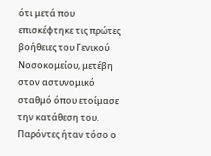ότι μετά που επισκέφτηκε τις πρώτες βοήθειες του Γενικού Νοσοκομείου, μετέβη στον αστυνομικό σταθμό όπου ετοίμασε την κατάθεση του. Παρόντες ήταν τόσο ο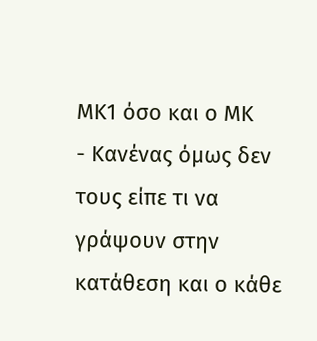ΜΚ1 όσο και ο ΜΚ
- Κανένας όμως δεν τους είπε τι να γράψουν στην κατάθεση και ο κάθε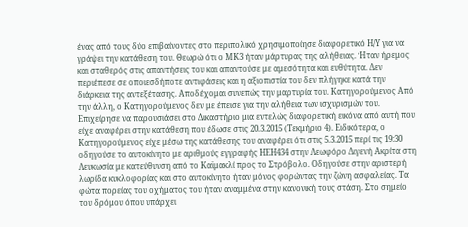ένας από τους δύο επιβαίνοντες στο περιπολικό χρησιμοποίησε διαφορετικό Η/Υ για να γράψει την κατάθεση του. Θεωρώ ότι ο ΜΚ3 ήταν μάρτυρας της αλήθειας. Ήταν ήρεμος και σταθερός στις απαντήσεις του και απαντούσε με αμεσότητα και ευθύτητα. Δεν περιέπεσε σε οποιεσδήποτε αντιφάσεις και η αξιοπιστία του δεν πλήγηκε κατά την διάρκεια της αντεξέτασης. Αποδέχομαι συνεπώς την μαρτυρία του. Κατηγορούμενος Από την άλλη, ο Κατηγορούμενος δεν με έπεισε για την αλήθεια των ισχυρισμών του. Επιχείρησε να παρουσιάσει στο Δικαστήριο μια εντελώς διαφορετική εικόνα από αυτή που είχε αναφέρει στην κατάθεση που έδωσε στις 20.3.2015 (Τεκμήριο 4). Ειδικότερα, ο Κατηγορούμενος είχε μέσω της κατάθεσης του αναφέρει ότι στις 5.3.2015 περί τις 19:30 οδηγούσε το αυτοκίνητο με αριθμούς εγγραφής ΗΕΗ434 στην Λεωφόρο Διγενή Ακρίτα στη Λευκωσία με κατεύθυνση από το Καϊμακλί προς το Στρόβολο. Οδηγούσε στην αριστερή λωρίδα κυκλοφορίας και στο αυτοκίνητο ήταν μόνος φορώντας την ζώνη ασφαλείας. Τα φώτα πορείας του οχήματος του ήταν αναμμένα στην κανονική τους στάση. Στο σημείο του δρόμου όπου υπάρχει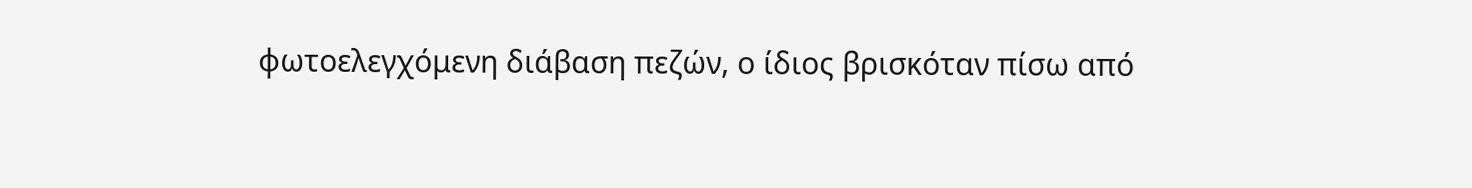φωτοελεγχόμενη διάβαση πεζών, ο ίδιος βρισκόταν πίσω από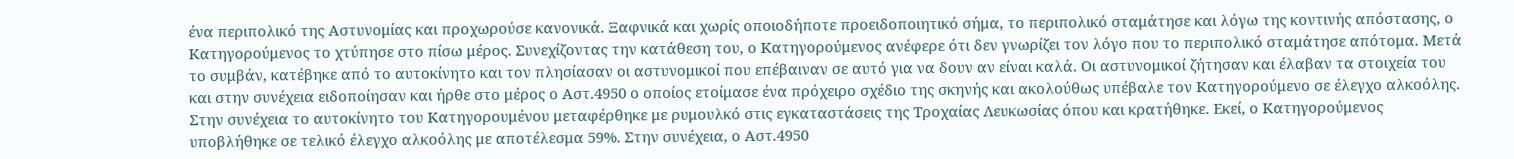ένα περιπολικό της Αστυνομίας και προχωρούσε κανονικά. Ξαφνικά και χωρίς οποιοδήποτε προειδοποιητικό σήμα, το περιπολικό σταμάτησε και λόγω της κοντινής απόστασης, ο Κατηγορούμενος το χτύπησε στο πίσω μέρος. Συνεχίζοντας την κατάθεση του, ο Κατηγορούμενος ανέφερε ότι δεν γνωρίζει τον λόγο που το περιπολικό σταμάτησε απότομα. Μετά το συμβάν, κατέβηκε από το αυτοκίνητο και τον πλησίασαν οι αστυνομικοί που επέβαιναν σε αυτό για να δουν αν είναι καλά. Οι αστυνομικοί ζήτησαν και έλαβαν τα στοιχεία του και στην συνέχεια ειδοποίησαν και ήρθε στο μέρος ο Αστ.4950 ο οποίος ετοίμασε ένα πρόχειρο σχέδιο της σκηνής και ακολούθως υπέβαλε τον Κατηγορούμενο σε έλεγχο αλκοόλης. Στην συνέχεια το αυτοκίνητο του Κατηγορουμένου μεταφέρθηκε με ρυμουλκό στις εγκαταστάσεις της Τροχαίας Λευκωσίας όπου και κρατήθηκε. Εκεί, ο Κατηγορούμενος υποβλήθηκε σε τελικό έλεγχο αλκοόλης με αποτέλεσμα 59%. Στην συνέχεια, ο Αστ.4950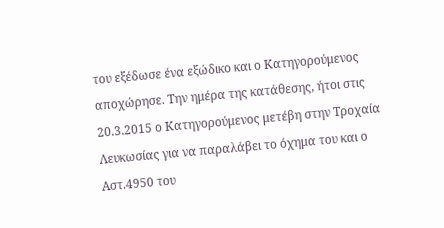του εξέδωσε ένα εξώδικο και ο Κατηγορούμενος αποχώρησε. Την ημέρα της κατάθεσης, ήτοι στις 20.3.2015 ο Κατηγορούμενος μετέβη στην Τροχαία Λευκωσίας για να παραλάβει το όχημα του και ο Αστ.4950 του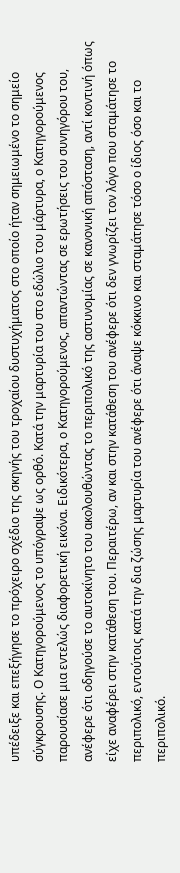υπέδειξε και επεξήγησε το πρόχειρο σχέδιο της σκηνής του τροχαίου δυστυχήματος στο οποίο ήταν σημειωμένο το σημείο σύγκρουσης. Ο Κατηγορούμενος το υπόγραψε ως ορθό. Κατά την μαρτυρία του στο εδώλιο του μάρτυρα, ο Κατηγορούμενος παρουσίασε μια εντελώς διαφορετική εικόνα. Ειδικότερα, ο Κατηγορούμενος, απαντώντας σε ερωτήσεις του συνηγόρου του, ανέφερε ότι οδηγούσε το αυτοκίνητο του ακολουθώντας το περιπολικό της αστυνομίας σε κανονική απόσταση, αντί κοντινή όπως είχε αναφέρει στην κατάθεση του. Περαιτέρω, αν και στην κατάθεση του ανέφερε ότι δεν γνωρίζει τον λόγο που σταμάτησε το περιπολικό, εντούτοις κατά την δια ζώσης μαρτυρία του ανέφερε ότι άναψε κόκκινο και σταμάτησε τόσο ο ίδιος όσο και το περιπολικό.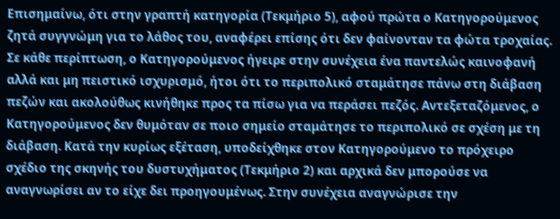Επισημαίνω, ότι στην γραπτή κατηγορία (Τεκμήριο 5), αφού πρώτα ο Κατηγορούμενος ζητά συγγνώμη για το λάθος του, αναφέρει επίσης ότι δεν φαίνονταν τα φώτα τροχαίας. Σε κάθε περίπτωση, ο Κατηγορούμενος ήγειρε στην συνέχεια ένα παντελώς καινοφανή αλλά και μη πειστικό ισχυρισμό, ήτοι ότι το περιπολικό σταμάτησε πάνω στη διάβαση πεζών και ακολούθως κινήθηκε προς τα πίσω για να περάσει πεζός. Αντεξεταζόμενος, ο Κατηγορούμενος δεν θυμόταν σε ποιο σημείο σταμάτησε το περιπολικό σε σχέση με τη διάβαση. Κατά την κυρίως εξέταση, υποδείχθηκε στον Κατηγορούμενο το πρόχειρο σχέδιο της σκηνής του δυστυχήματος (Τεκμήριο 2) και αρχικά δεν μπορούσε να αναγνωρίσει αν το είχε δει προηγουμένως. Στην συνέχεια αναγνώρισε την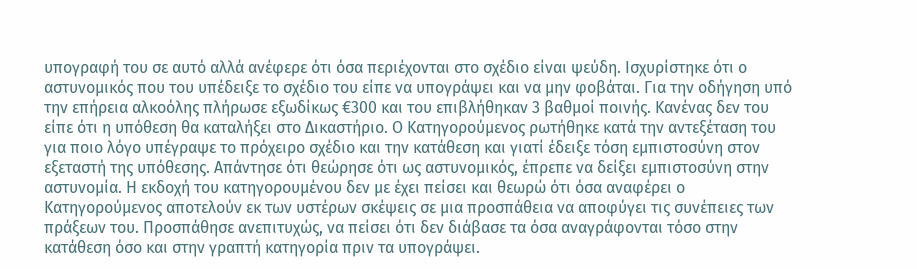υπογραφή του σε αυτό αλλά ανέφερε ότι όσα περιέχονται στο σχέδιο είναι ψεύδη. Ισχυρίστηκε ότι ο αστυνομικός που του υπέδειξε το σχέδιο του είπε να υπογράψει και να μην φοβάται. Για την οδήγηση υπό την επήρεια αλκοόλης πλήρωσε εξωδίκως €300 και του επιβλήθηκαν 3 βαθμοί ποινής. Κανένας δεν του είπε ότι η υπόθεση θα καταλήξει στο Δικαστήριο. Ο Κατηγορούμενος ρωτήθηκε κατά την αντεξέταση του για ποιο λόγο υπέγραψε το πρόχειρο σχέδιο και την κατάθεση και γιατί έδειξε τόση εμπιστοσύνη στον εξεταστή της υπόθεσης. Απάντησε ότι θεώρησε ότι ως αστυνομικός, έπρεπε να δείξει εμπιστοσύνη στην αστυνομία. Η εκδοχή του κατηγορουμένου δεν με έχει πείσει και θεωρώ ότι όσα αναφέρει ο Κατηγορούμενος αποτελούν εκ των υστέρων σκέψεις σε μια προσπάθεια να αποφύγει τις συνέπειες των πράξεων του. Προσπάθησε ανεπιτυχώς, να πείσει ότι δεν διάβασε τα όσα αναγράφονται τόσο στην κατάθεση όσο και στην γραπτή κατηγορία πριν τα υπογράψει.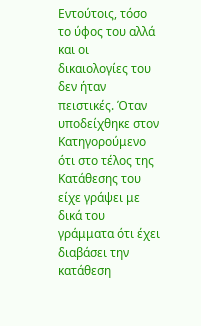Εντούτοις, τόσο το ύφος του αλλά και οι δικαιολογίες του δεν ήταν πειστικές. Όταν υποδείχθηκε στον Κατηγορούμενο ότι στο τέλος της Κατάθεσης του είχε γράψει με δικά του γράμματα ότι έχει διαβάσει την κατάθεση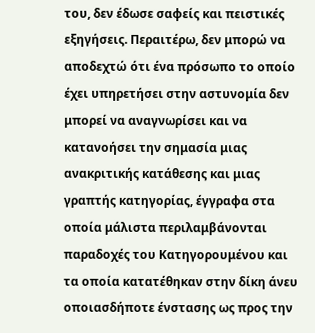του, δεν έδωσε σαφείς και πειστικές εξηγήσεις. Περαιτέρω, δεν μπορώ να αποδεχτώ ότι ένα πρόσωπο το οποίο έχει υπηρετήσει στην αστυνομία δεν μπορεί να αναγνωρίσει και να κατανοήσει την σημασία μιας ανακριτικής κατάθεσης και μιας γραπτής κατηγορίας, έγγραφα στα οποία μάλιστα περιλαμβάνονται παραδοχές του Κατηγορουμένου και τα οποία κατατέθηκαν στην δίκη άνευ οποιασδήποτε ένστασης ως προς την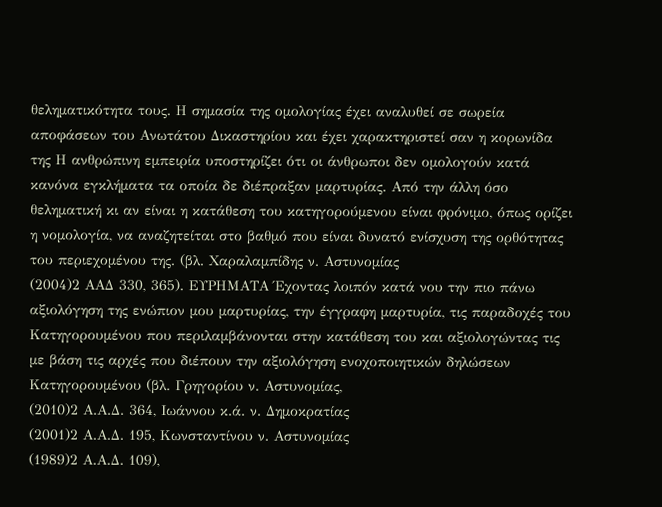θεληματικότητα τους. Η σημασία της ομολογίας έχει αναλυθεί σε σωρεία αποφάσεων του Ανωτάτου Δικαστηρίου και έχει χαρακτηριστεί σαν η κορωνίδα της Η ανθρώπινη εμπειρία υποστηρίζει ότι οι άνθρωποι δεν ομολογούν κατά κανόνα εγκλήματα τα οποία δε διέπραξαν μαρτυρίας. Από την άλλη όσο θεληματική κι αν είναι η κατάθεση του κατηγορούμενου είναι φρόνιμο, όπως ορίζει η νομολογία, να αναζητείται στο βαθμό που είναι δυνατό ενίσχυση της ορθότητας του περιεχομένου της. (βλ. Χαραλαμπίδης ν. Αστυνομίας
(2004)2 ΑΑΔ 330, 365). ΕΥΡΗΜΑΤΑ Έχοντας λοιπόν κατά νου την πιο πάνω αξιολόγηση της ενώπιον μου μαρτυρίας, την έγγραφη μαρτυρία, τις παραδοχές του Κατηγορουμένου που περιλαμβάνονται στην κατάθεση του και αξιολογώντας τις με βάση τις αρχές που διέπουν την αξιολόγηση ενοχοποιητικών δηλώσεων Κατηγορουμένου (βλ. Γρηγορίου ν. Αστυνομίας,
(2010)2 Α.Α.Δ. 364, Ιωάννου κ.ά. ν. Δημοκρατίας
(2001)2 Α.Α.Δ. 195, Κωνσταντίνου ν. Αστυνομίας
(1989)2 Α.Α.Δ. 109),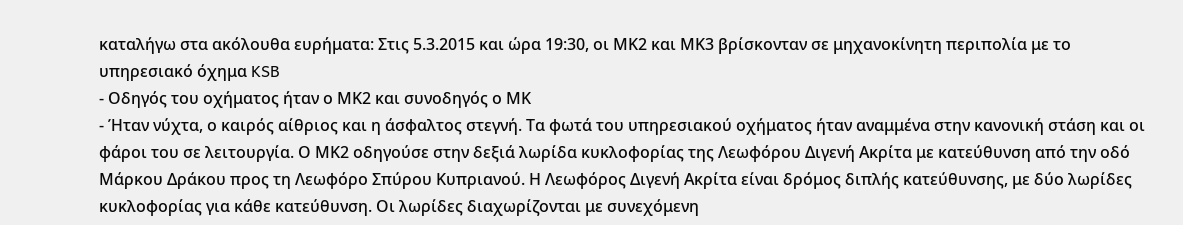καταλήγω στα ακόλουθα ευρήματα: Στις 5.3.2015 και ώρα 19:30, οι ΜΚ2 και ΜΚ3 βρίσκονταν σε μηχανοκίνητη περιπολία με το υπηρεσιακό όχημα KSB
- Οδηγός του οχήματος ήταν ο ΜΚ2 και συνοδηγός ο ΜΚ
- Ήταν νύχτα, ο καιρός αίθριος και η άσφαλτος στεγνή. Τα φωτά του υπηρεσιακού οχήματος ήταν αναμμένα στην κανονική στάση και οι φάροι του σε λειτουργία. Ο ΜΚ2 οδηγούσε στην δεξιά λωρίδα κυκλοφορίας της Λεωφόρου Διγενή Ακρίτα με κατεύθυνση από την οδό Μάρκου Δράκου προς τη Λεωφόρο Σπύρου Κυπριανού. Η Λεωφόρος Διγενή Ακρίτα είναι δρόμος διπλής κατεύθυνσης, με δύο λωρίδες κυκλοφορίας για κάθε κατεύθυνση. Οι λωρίδες διαχωρίζονται με συνεχόμενη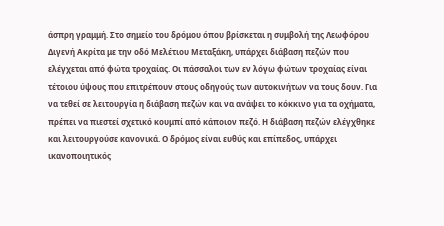άσπρη γραμμή. Στο σημείο του δρόμου όπου βρίσκεται η συμβολή της Λεωφόρου Διγενή Ακρίτα με την οδό Μελέτιου Μεταξάκη, υπάρχει διάβαση πεζών που ελέγχεται από φώτα τροχαίας. Οι πάσσαλοι των εν λόγω φώτων τροχαίας είναι τέτοιου ύψους που επιτρέπουν στους οδηγούς των αυτοκινήτων να τους δουν. Για να τεθεί σε λειτουργία η διάβαση πεζών και να ανάψει το κόκκινο για τα οχήματα, πρέπει να πιεστεί σχετικό κουμπί από κάποιον πεζό. Η διάβαση πεζών ελέγχθηκε και λειτουργούσε κανονικά. Ο δρόμος είναι ευθύς και επίπεδος, υπάρχει ικανοποιητικός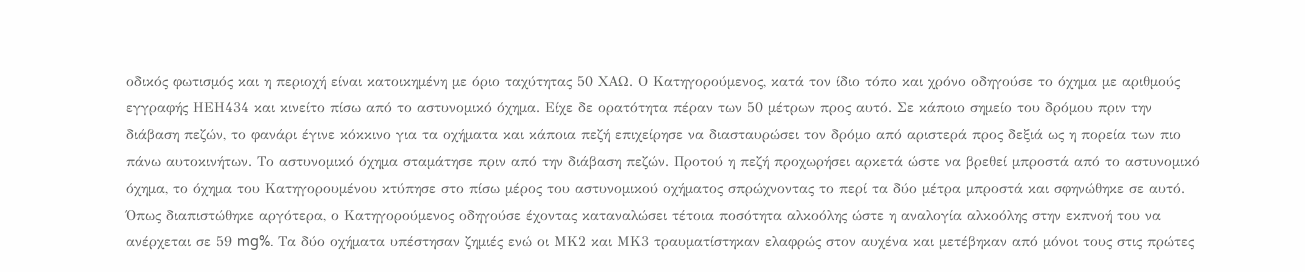οδικός φωτισμός και η περιοχή είναι κατοικημένη με όριο ταχύτητας 50 ΧΑΩ. Ο Κατηγορούμενος, κατά τον ίδιο τόπο και χρόνο οδηγούσε το όχημα με αριθμούς εγγραφής ΗΕΗ434 και κινείτο πίσω από το αστυνομικό όχημα. Είχε δε ορατότητα πέραν των 50 μέτρων προς αυτό. Σε κάποιο σημείο του δρόμου πριν την διάβαση πεζών, το φανάρι έγινε κόκκινο για τα οχήματα και κάποια πεζή επιχείρησε να διασταυρώσει τον δρόμο από αριστερά προς δεξιά ως η πορεία των πιο πάνω αυτοκινήτων. Το αστυνομικό όχημα σταμάτησε πριν από την διάβαση πεζών. Προτού η πεζή προχωρήσει αρκετά ώστε να βρεθεί μπροστά από το αστυνομικό όχημα, το όχημα του Κατηγορουμένου κτύπησε στο πίσω μέρος του αστυνομικού οχήματος σπρώχνοντας το περί τα δύο μέτρα μπροστά και σφηνώθηκε σε αυτό. Όπως διαπιστώθηκε αργότερα, ο Κατηγορούμενος οδηγούσε έχοντας καταναλώσει τέτοια ποσότητα αλκοόλης ώστε η αναλογία αλκοόλης στην εκπνοή του να ανέρχεται σε 59 mg%. Τα δύο οχήματα υπέστησαν ζημιές ενώ οι ΜΚ2 και ΜΚ3 τραυματίστηκαν ελαφρώς στον αυχένα και μετέβηκαν από μόνοι τους στις πρώτες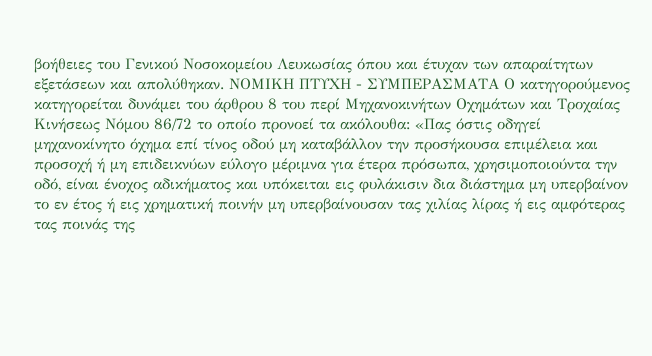βοήθειες του Γενικού Νοσοκομείου Λευκωσίας όπου και έτυχαν των απαραίτητων εξετάσεων και απολύθηκαν. ΝΟΜΙΚΗ ΠΤΥΧΗ - ΣΥΜΠΕΡΑΣΜΑΤΑ Ο κατηγορούμενος κατηγορείται δυνάμει του άρθρου 8 του περί Μηχανοκινήτων Οχημάτων και Τροχαίας Κινήσεως Νόμου 86/72 το οποίο προνοεί τα ακόλουθα: «Πας όστις οδηγεί μηχανοκίνητο όχημα επί τίνος οδού μη καταβάλλον την προσήκουσα επιμέλεια και προσοχή ή μη επιδεικνύων εύλογο μέριμνα για έτερα πρόσωπα, χρησιμοποιούντα την οδό, είναι ένοχος αδικήματος και υπόκειται εις φυλάκισιν δια διάστημα μη υπερβαίνον το εν έτος ή εις χρηματική ποινήν μη υπερβαίνουσαν τας χιλίας λίρας ή εις αμφότερας τας ποινάς της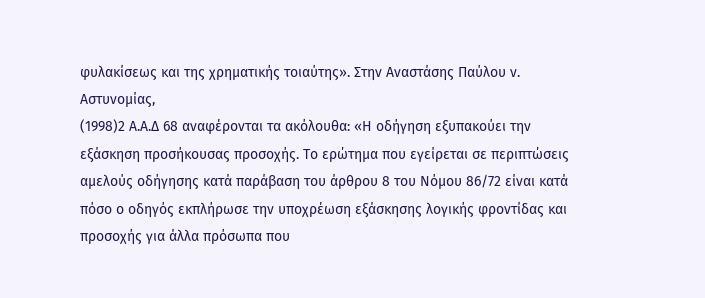φυλακίσεως και της χρηματικής τοιαύτης». Στην Αναστάσης Παύλου ν. Αστυνομίας,
(1998)2 A.A.Δ 68 αναφέρονται τα ακόλουθα: «Η οδήγηση εξυπακούει την εξάσκηση προσήκουσας προσοχής. Το ερώτημα που εγείρεται σε περιπτώσεις αμελούς οδήγησης κατά παράβαση του άρθρου 8 του Νόμου 86/72 είναι κατά πόσο ο οδηγός εκπλήρωσε την υποχρέωση εξάσκησης λογικής φροντίδας και προσοχής για άλλα πρόσωπα που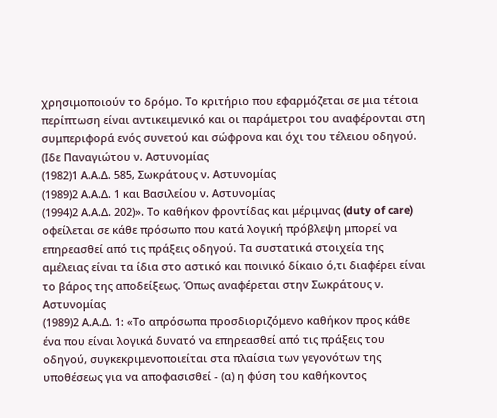χρησιμοποιούν το δρόμο. Το κριτήριο που εφαρμόζεται σε μια τέτοια περίπτωση είναι αντικειμενικό και οι παράμετροι του αναφέρονται στη συμπεριφορά ενός συνετού και σώφρονα και όχι του τέλειου οδηγού. (Ιδε Παναγιώτου ν. Αστυνομίας
(1982)1 Α.Α.Δ. 585, Σωκράτους ν. Αστυνομίας
(1989)2 Α.Α.Δ. 1 και Βασιλείου ν. Αστυνομίας
(1994)2 Α.Α.Δ. 202)». Το καθήκον φροντίδας και μέριμνας (duty of care) οφείλεται σε κάθε πρόσωπο που κατά λογική πρόβλεψη μπορεί να επηρεασθεί από τις πράξεις οδηγού. Τα συστατικά στοιχεία της αμέλειας είναι τα ίδια στο αστικό και ποινικό δίκαιο ό,τι διαφέρει είναι το βάρος της αποδείξεως. Όπως αναφέρεται στην Σωκράτους ν. Αστυνομίας
(1989)2 Α.Α.Δ. 1: «Το απρόσωπα προσδιοριζόμενο καθήκον προς κάθε ένα που είναι λογικά δυνατό να επηρεασθεί από τις πράξεις του οδηγού, συγκεκριμενοποιείται στα πλαίσια των γεγονότων της υποθέσεως για να αποφασισθεί - (α) η φύση του καθήκοντος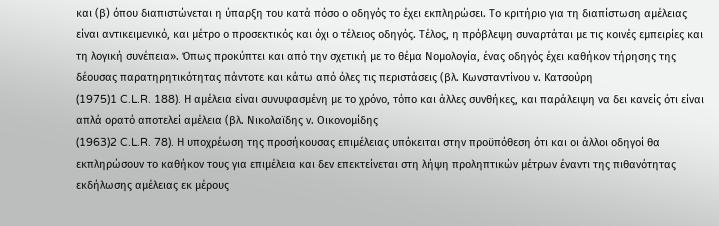και (β) όπου διαπιστώνεται η ύπαρξη του κατά πόσο ο οδηγός το έχει εκπληρώσει. Το κριτήριο για τη διαπίστωση αμέλειας είναι αντικειμενικό, και μέτρο ο προσεκτικός και όχι ο τέλειος οδηγός. Τέλος, η πρόβλεψη συναρτάται με τις κοινές εμπειρίες και τη λογική συνέπεια». Όπως προκύπτει και από την σχετική με το θέμα Νομολογία, ένας οδηγός έχει καθήκον τήρησης της δέουσας παρατηρητικότητας πάντοτε και κάτω από όλες τις περιστάσεις (βλ. Κωνσταντίνου ν. Κατσούρη
(1975)1 C.L.R. 188). Η αμέλεια είναι συνυφασμένη με το χρόνο, τόπο και άλλες συνθήκες, και παράλειψη να δει κανείς ότι είναι απλά ορατό αποτελεί αμέλεια (βλ. Νικολαϊδης ν. Οικονομίδης
(1963)2 C.L.R. 78). Η υποχρέωση της προσήκουσας επιμέλειας υπόκειται στην προϋπόθεση ότι και οι άλλοι οδηγοί θα εκπληρώσουν το καθήκον τους για επιμέλεια και δεν επεκτείνεται στη λήψη προληπτικών μέτρων έναντι της πιθανότητας εκδήλωσης αμέλειας εκ μέρους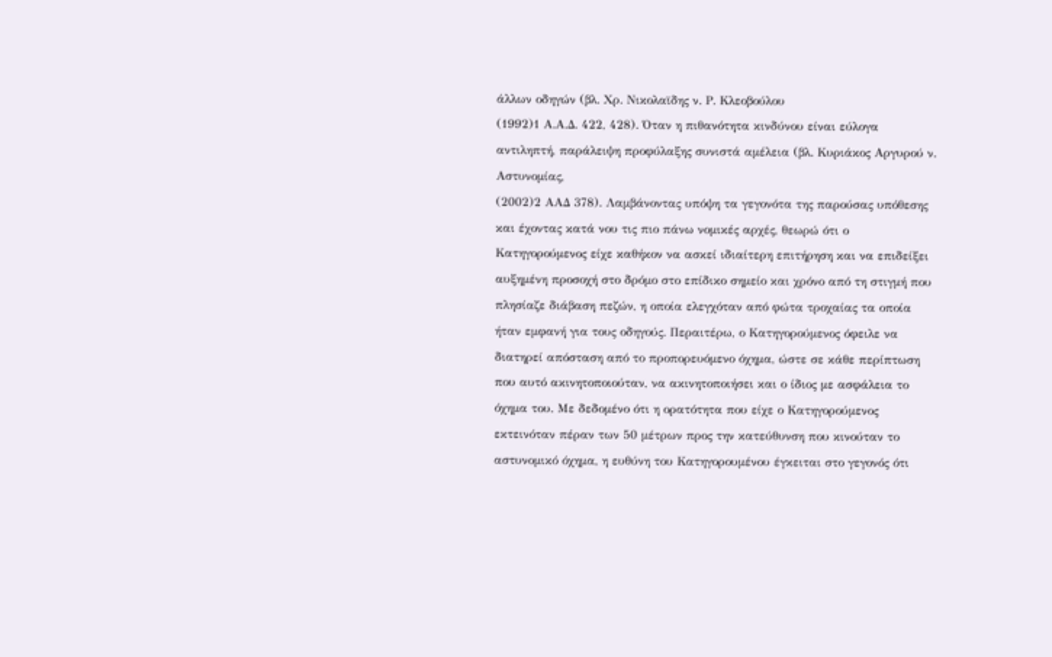άλλων οδηγών (βλ. Χρ. Νικολαϊδης ν. Ρ. Κλεοβούλου
(1992)1 Α.Α.Δ. 422, 428). Όταν η πιθανότητα κινδύνου είναι εύλογα αντιληπτή, παράλειψη προφύλαξης συνιστά αμέλεια (βλ. Κυριάκος Αργυρού ν. Αστυνομίας,
(2002)2 ΑΑΔ 378). Λαμβάνοντας υπόψη τα γεγονότα της παρούσας υπόθεσης και έχοντας κατά νου τις πιο πάνω νομικές αρχές, θεωρώ ότι ο Κατηγορούμενος είχε καθήκον να ασκεί ιδιαίτερη επιτήρηση και να επιδείξει αυξημένη προσοχή στο δρόμο στο επίδικο σημείο και χρόνο από τη στιγμή που πλησίαζε διάβαση πεζών, η οποία ελεγχόταν από φώτα τροχαίας τα οποία ήταν εμφανή για τους οδηγούς. Περαιτέρω, ο Κατηγορούμενος όφειλε να διατηρεί απόσταση από το προπορευόμενο όχημα, ώστε σε κάθε περίπτωση που αυτό ακινητοποιούταν, να ακινητοποιήσει και ο ίδιος με ασφάλεια το όχημα του. Με δεδομένο ότι η ορατότητα που είχε ο Κατηγορούμενος εκτεινόταν πέραν των 50 μέτρων προς την κατεύθυνση που κινούταν το αστυνομικό όχημα, η ευθύνη του Κατηγορουμένου έγκειται στο γεγονός ότι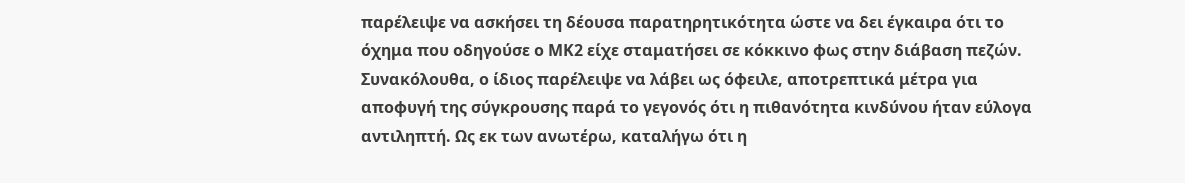παρέλειψε να ασκήσει τη δέουσα παρατηρητικότητα ώστε να δει έγκαιρα ότι το όχημα που οδηγούσε ο ΜΚ2 είχε σταματήσει σε κόκκινο φως στην διάβαση πεζών. Συνακόλουθα, ο ίδιος παρέλειψε να λάβει ως όφειλε, αποτρεπτικά μέτρα για αποφυγή της σύγκρουσης παρά το γεγονός ότι η πιθανότητα κινδύνου ήταν εύλογα αντιληπτή. Ως εκ των ανωτέρω, καταλήγω ότι η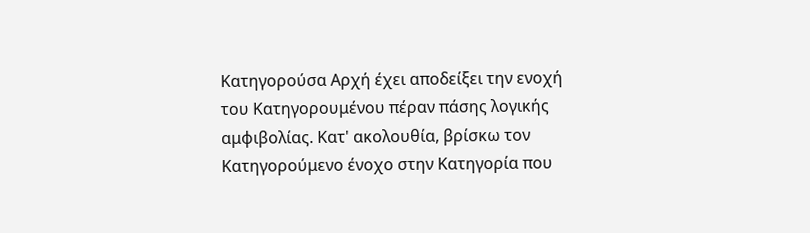Κατηγορούσα Αρχή έχει αποδείξει την ενοχή του Κατηγορουμένου πέραν πάσης λογικής αμφιβολίας. Κατ' ακολουθία, βρίσκω τον Κατηγορούμενο ένοχο στην Κατηγορία που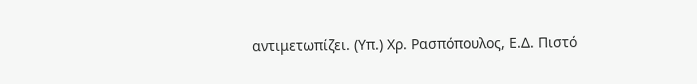αντιμετωπίζει. (Υπ.) Χρ. Ρασπόπουλος, Ε.Δ. Πιστό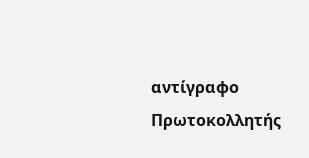αντίγραφο Πρωτοκολλητής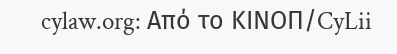cylaw.org: Από το ΚΙΝOΠ/CyLii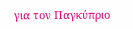για τον Παγκύπριο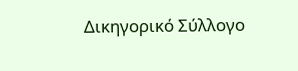Δικηγορικό Σύλλογο